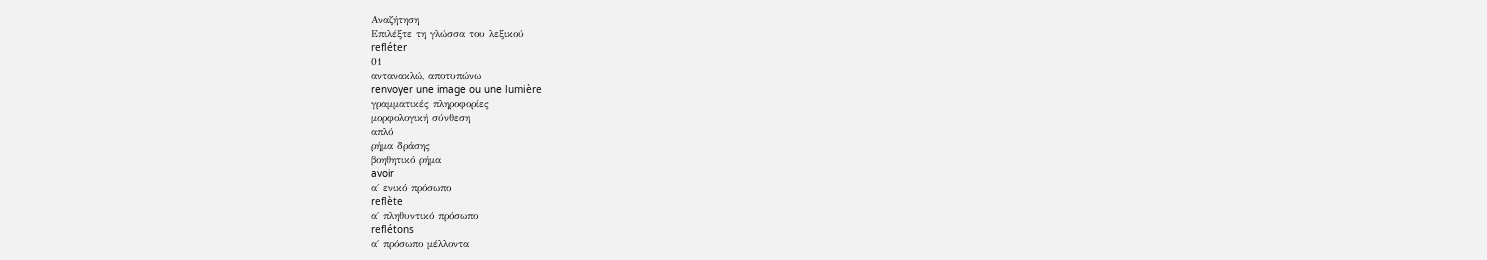Αναζήτηση
Επιλέξτε τη γλώσσα του λεξικού
refléter
01
αντανακλώ, αποτυπώνω
renvoyer une image ou une lumière
γραμματικές πληροφορίες
μορφολογική σύνθεση
απλό
ρήμα δράσης
βοηθητικό ρήμα
avoir
α΄ ενικό πρόσωπο
reflète
α΄ πληθυντικό πρόσωπο
reflétons
α΄ πρόσωπο μέλλοντα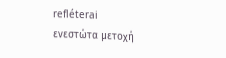refléterai
ενεστώτα μετοχή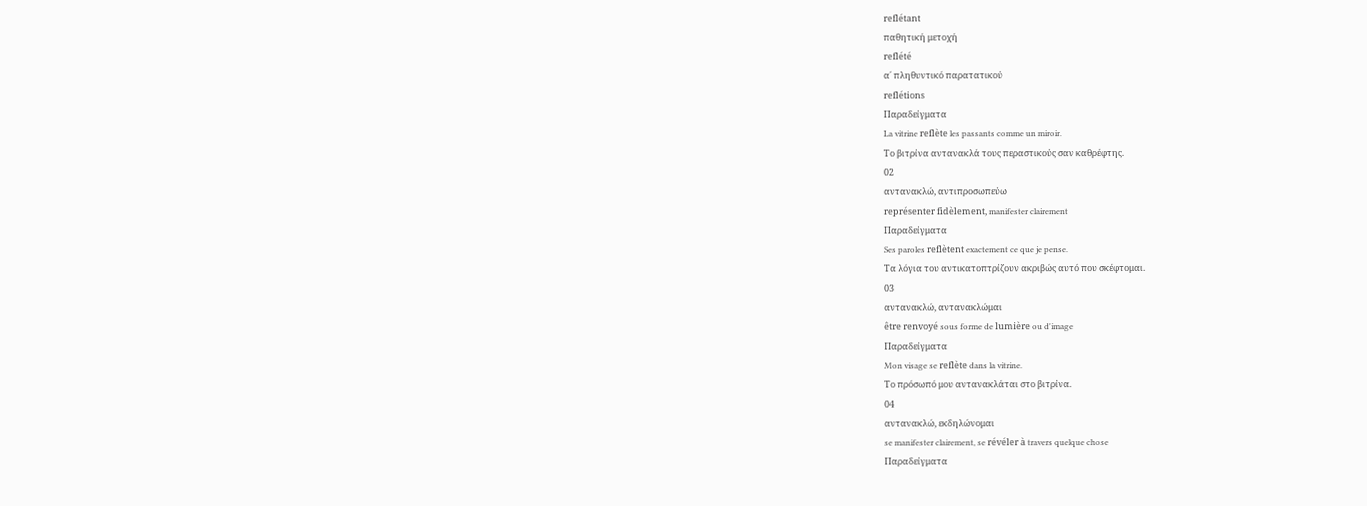reflétant
παθητική μετοχή
reflété
α΄ πληθυντικό παρατατικού
reflétions
Παραδείγματα
La vitrine reflète les passants comme un miroir.
Το βιτρίνα αντανακλά τους περαστικούς σαν καθρέφτης.
02
αντανακλώ, αντιπροσωπεύω
représenter fidèlement, manifester clairement
Παραδείγματα
Ses paroles reflètent exactement ce que je pense.
Τα λόγια του αντικατοπτρίζουν ακριβώς αυτό που σκέφτομαι.
03
αντανακλώ, αντανακλώμαι
être renvoyé sous forme de lumière ou d'image
Παραδείγματα
Mon visage se reflète dans la vitrine.
Το πρόσωπό μου αντανακλάται στο βιτρίνα.
04
αντανακλώ, εκδηλώνομαι
se manifester clairement, se révéler à travers quelque chose
Παραδείγματα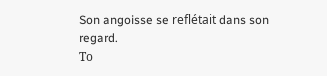Son angoisse se reflétait dans son regard.
Το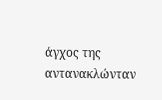άγχος της αντανακλώνταν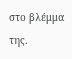στο βλέμμα της.